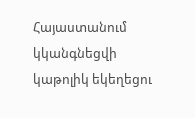Հայաստանում կկանգնեցվի կաթոլիկ եկեղեցու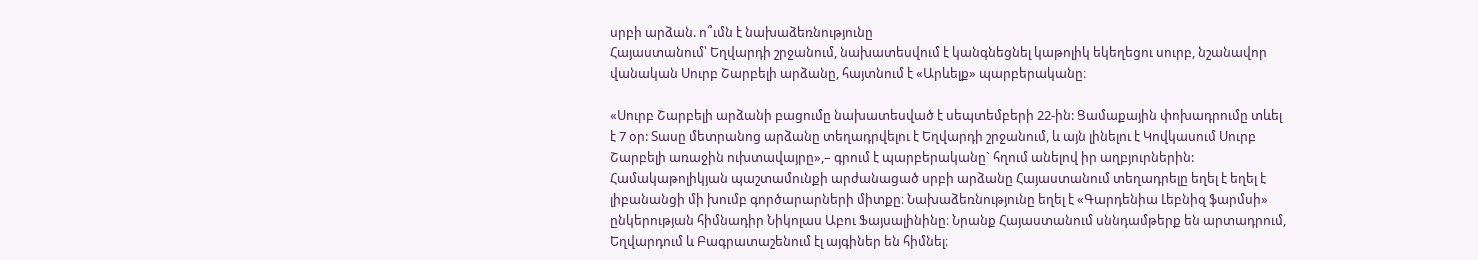սրբի արձան. ո՞ւմն է նախաձեռնությունը
Հայաստանում՝ Եղվարդի շրջանում, նախատեսվում է կանգնեցնել կաթոլիկ եկեղեցու սուրբ, նշանավոր վանական Սուրբ Շարբելի արձանը, հայտնում է «Արևելք» պարբերականը։

«Սուրբ Շարբելի արձանի բացումը նախատեսված է սեպտեմբերի 22-ին: Ցամաքային փոխադրումը տևել է 7 օր: Տասը մետրանոց արձանը տեղադրվելու է Եղվարդի շրջանում, և այն լինելու է Կովկասում Սուրբ Շարբելի առաջին ուխտավայրը»,– գրում է պարբերականը` հղում անելով իր աղբյուրներին:
Համակաթոլիկյան պաշտամունքի արժանացած սրբի արձանը Հայաստանում տեղադրելը եղել է եղել է լիբանանցի մի խումբ գործարարների միտքը։ Նախաձեռնությունը եղել է «Գարդենիա Լեբնիզ ֆարմսի» ընկերության հիմնադիր Նիկոլաս Աբու Ֆայսալինինը։ Նրանք Հայաստանում սննդամթերք են արտադրում, Եղվարդում և Բագրատաշենում էլ այգիներ են հիմնել։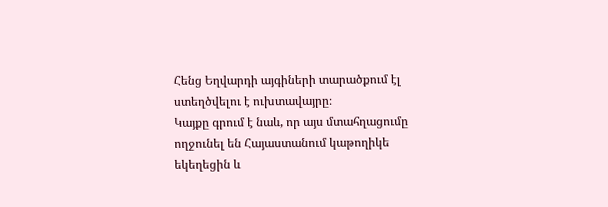Հենց Եղվարդի այգիների տարածքում էլ ստեղծվելու է ուխտավայրը։
Կայքը գրում է նաև, որ այս մտահղացումը ողջունել են Հայաստանում կաթողիկե եկեղեցին և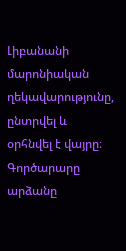Լիբանանի մարոնիական ղեկավարությունը, ընտրվել և օրհնվել է վայրը։
Գործարարը արձանը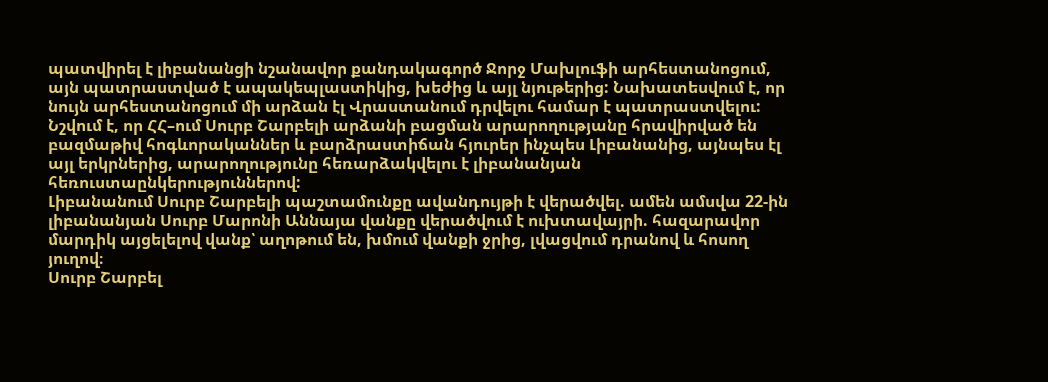պատվիրել է լիբանանցի նշանավոր քանդակագործ Ջորջ Մախլուֆի արհեստանոցում, այն պատրաստված է ապակեպլաստիկից, խեժից և այլ նյութերից: Նախատեսվում է, որ նույն արհեստանոցում մի արձան էլ Վրաստանում դրվելու համար է պատրաստվելու:
Նշվում է, որ ՀՀ–ում Սուրբ Շարբելի արձանի բացման արարողությանը հրավիրված են բազմաթիվ հոգևորականներ և բարձրաստիճան հյուրեր ինչպես Լիբանանից, այնպես էլ այլ երկրներից, արարողությունը հեռարձակվելու է լիբանանյան հեռուստաընկերություններով:
Լիբանանում Սուրբ Շարբելի պաշտամունքը ավանդույթի է վերածվել. ամեն ամսվա 22-ին լիբանանյան Սուրբ Մարոնի Աննայա վանքը վերածվում է ուխտավայրի. հազարավոր մարդիկ այցելելով վանք՝ աղոթում են, խմում վանքի ջրից, լվացվում դրանով և հոսող յուղով։
Սուրբ Շարբել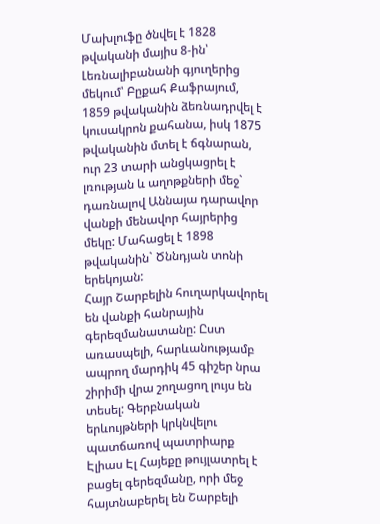Մախլուֆը ծնվել է 1828 թվականի մայիս 8-ին՝ Լեռնալիբանանի գյուղերից մեկում՝ Բըքահ Քաֆրայում, 1859 թվականին ձեռնադրվել է կուսակրոն քահանա, իսկ 1875 թվականին մտել է ճգնարան, ուր 23 տարի անցկացրել է լռության և աղոթքների մեջ` դառնալով Աննայա դարավոր վանքի մենավոր հայրերից մեկը: Մահացել է 1898 թվականին` Ծննդյան տոնի երեկոյան:
Հայր Շարբելին հուղարկավորել են վանքի հանրային գերեզմանատանը: Ըստ առասպելի, հարևանությամբ ապրող մարդիկ 45 գիշեր նրա շիրիմի վրա շողացող լույս են տեսել: Գերբնական երևույթների կրկնվելու պատճառով պատրիարք Էլիաս Էլ Հայեքը թույլատրել է բացել գերեզմանը, որի մեջ հայտնաբերել են Շարբելի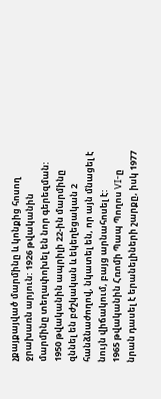չքայքայված մարմինը և կոնքից հոսող ջրախառն արյուն: 1926 թվականին մարմինը տեղափոխել են նոր գերեզման: 1950 թվականին ապրիլի 22-ին մարմինը զննել են բժշկական և եկեղեցական 2 հանձնաժողով, նկատել են, որ այն մնացել է նույն վիճակում, բայց արնահոսել է:
1965 թվականին Հռոմի Պապ Պողոս VI-ը նրան դասել է երանելիների շարքը, իսկ 1977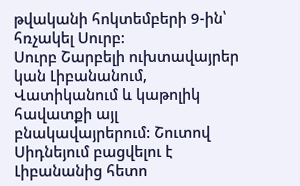թվականի հոկտեմբերի 9-ին՝ հռչակել Սուրբ:
Սուրբ Շարբելի ուխտավայրեր կան Լիբանանում, Վատիկանում և կաթոլիկ հավատքի այլ բնակավայրերում: Շուտով Սիդնեյում բացվելու է Լիբանանից հետո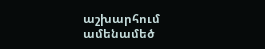աշխարհում ամենամեծ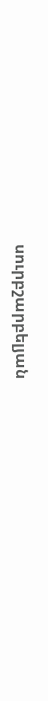սուրբշարբելյան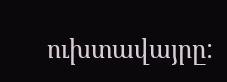ուխտավայրը: